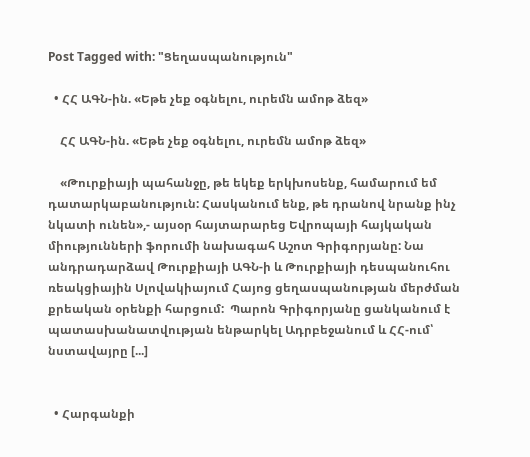Post Tagged with: "Ցեղասպանություն"

  • ՀՀ ԱԳՆ-ին. «Եթե չեք օգնելու, ուրեմն ամոթ ձեզ»

    ՀՀ ԱԳՆ-ին. «Եթե չեք օգնելու, ուրեմն ամոթ ձեզ»

    «Թուրքիայի պահանջը, թե եկեք երկխոսենք, համարում եմ դատարկաբանություն: Հասկանում ենք, թե դրանով նրանք ինչ նկատի ունեն»,- այսօր հայտարարեց Եվրոպայի հայկական միությունների ֆորումի նախագահ Աշոտ Գրիգորյանը: Նա անդրադարձավ Թուրքիայի ԱԳՆ-ի և Թուրքիայի դեսպանուհու ռեակցիային Սլովակիայում Հայոց ցեղասպանության մերժման քրեական օրենքի հարցում:  Պարոն Գրիգորյանը ցանկանում է պատասխանատվության ենթարկել Ադրբեջանում և ՀՀ-ում՝ նստավայրը [...]


  • Հարգանքի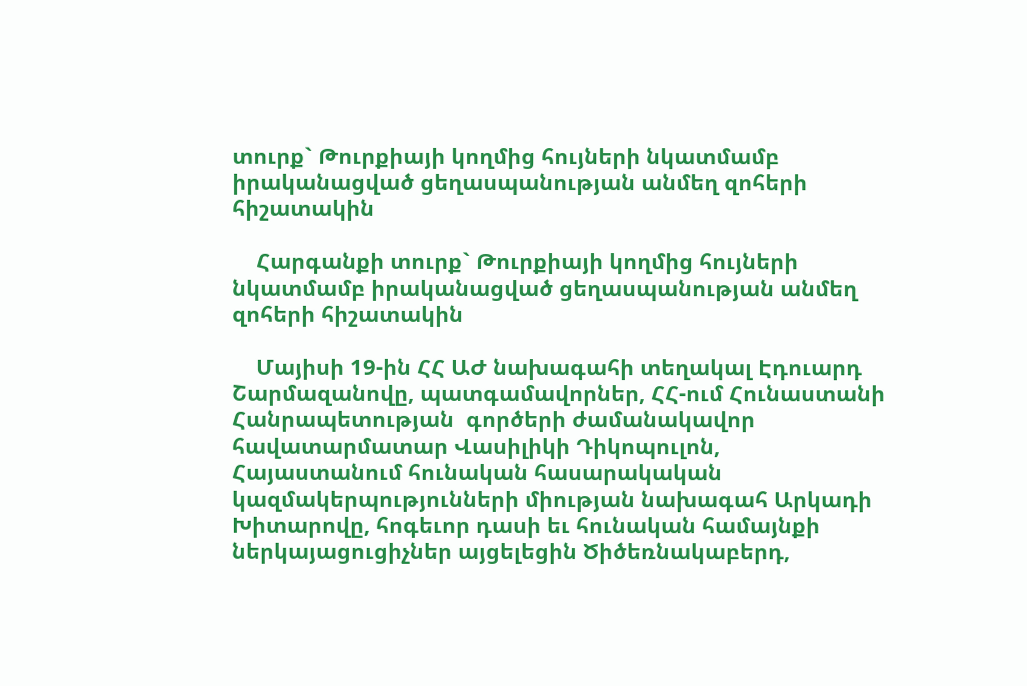տուրք` Թուրքիայի կողմից հույների նկատմամբ իրականացված ցեղասպանության անմեղ զոհերի հիշատակին

    Հարգանքի տուրք` Թուրքիայի կողմից հույների նկատմամբ իրականացված ցեղասպանության անմեղ զոհերի հիշատակին

    Մայիսի 19-ին ՀՀ ԱԺ նախագահի տեղակալ Էդուարդ Շարմազանովը, պատգամավորներ, ՀՀ-ում Հունաստանի Հանրապետության  գործերի ժամանակավոր հավատարմատար Վասիլիկի Դիկոպուլոն, Հայաստանում հունական հասարակական կազմակերպությունների միության նախագահ Արկադի Խիտարովը, հոգեւոր դասի եւ հունական համայնքի ներկայացուցիչներ այցելեցին Ծիծեռնակաբերդ,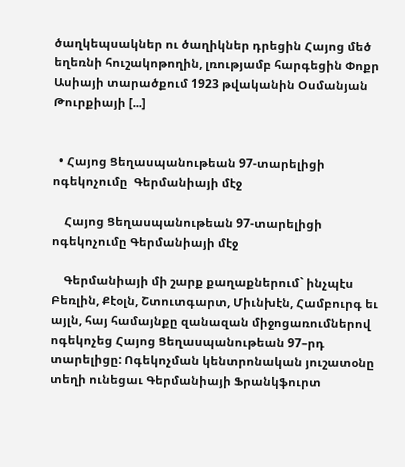ծաղկեպսակներ ու ծաղիկներ դրեցին Հայոց մեծ եղեռնի հուշակոթողին, լռությամբ հարգեցին Փոքր Ասիայի տարածքում 1923 թվականին Օսմանյան Թուրքիայի [...]


  • Հայոց Ցեղասպանութեան 97-տարելիցի ոգեկոչումը  Գերմանիայի մէջ

    Հայոց Ցեղասպանութեան 97-տարելիցի ոգեկոչումը Գերմանիայի մէջ

    Գերմանիայի մի շարք քաղաքներում` ինչպէս Բեռլին, Քէօլն, Շտուտգարտ, Միւնխէն, Համբուրգ եւ այլն, հայ համայնքը զանազան միջոցառումներով ոգեկոչեց Հայոց Ցեղասպանութեան 97–րդ տարելիցը: Ոգեկոչման կենտրոնական յուշատօնը տեղի ունեցաւ Գերմանիայի Ֆրանկֆուրտ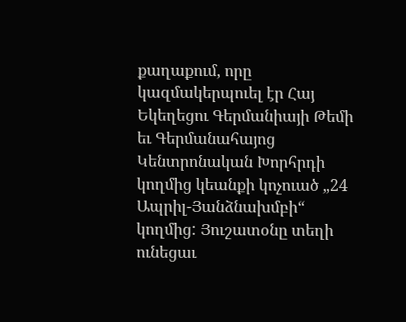քաղաքում, որը կազմակերպուել էր Հայ Եկեղեցու Գերմանիայի Թեմի եւ Գերմանահայոց Կենտրոնական Խորհրդի կողմից կեանքի կոչուած „24 Ապրիլ-Յանձնախմբի“ կողմից: Յուշատօնը տեղի ունեցաւ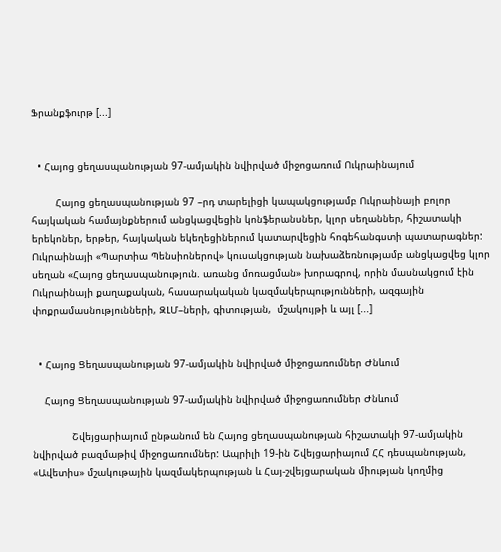Ֆրանքֆուրթ [...]


  • Հայոց ցեղասպանության 97-ամյակին նվիրված միջոցառում Ուկրաինայում

        Հայոց ցեղասպանության 97 –րդ տարելիցի կապակցությամբ Ուկրաինայի բոլոր հայկական համայնքներում անցկացվեցին կոնֆերանսներ, կլոր սեղաններ, հիշատակի երեկոներ, երթեր, հայկական եկեղեցիներում կատարվեցին հոգեհանգստի պատարագներ: Ուկրաինայի «Պարտիա Պենսիոներով» կուսակցության նախաձեռնությամբ անցկացվեց կլոր սեղան «Հայոց ցեղասպանություն. առանց մոռացման» խորագրով, որին մասնակցում էին Ուկրաինայի քաղաքական, հասարակական կազմակերպությունների, ազգային փոքրամասնությունների, ԶԼՄ–ների, գիտության,  մշակույթի և այլ [...]


  • Հայոց Ցեղասպանության 97-ամյակին նվիրված միջոցառումներ Ժնևում

    Հայոց Ցեղասպանության 97-ամյակին նվիրված միջոցառումներ Ժնևում

             Շվեյցարիայում ընթանում են Հայոց ցեղասպանության հիշատակի 97-ամյակին նվիրված բազմաթիվ միջոցառումներ: Ապրիլի 19-ին Շվեյցարիայում ՀՀ դեսպանության, «Ավետիս» մշակութային կազմակերպության և Հայ-շվեյցարական միության կողմից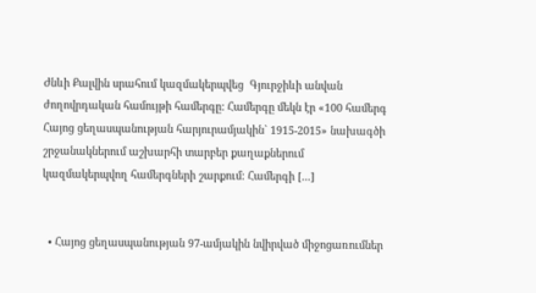Ժնևի Քալվին սրահում կազմակերպվեց  Գյուրջիևի անվան ժողովրդական համույթի համերգը: Համերգը մեկն էր «100 համերգ Հայոց ցեղասպանության հարյուրամյակին` 1915-2015» նախագծի շրջանակներում աշխարհի տարբեր քաղաքներում կազմակերպվող համերգների շարքում: Համերգի [...]


  • Հայոց ցեղասպանության 97-ամյակին նվիրված միջոցառումներ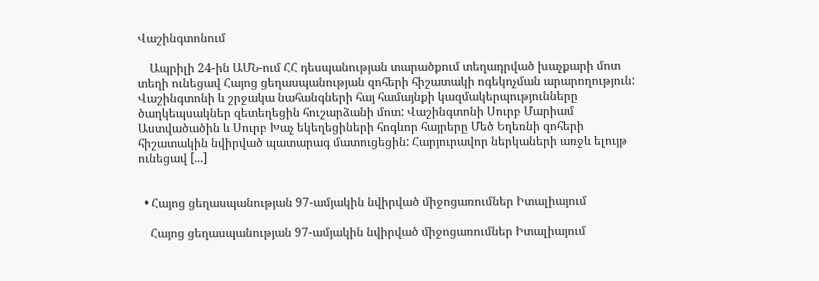Վաշինգտոնում

    Ապրիլի 24-ին ԱՄՆ-ում ՀՀ դեսպանության տարածքում տեղադրված խաչքարի մոտ տեղի ունեցավ Հայոց ցեղասպանության զոհերի հիշատակի ոգեկոչման արարողություն: Վաշինգտոնի և շրջակա նահանգների հայ համայնքի կազմակերպությունները ծաղկեպսակներ զետեղեցին հուշարձանի մոտ: Վաշինգտոնի Սուրբ Մարիամ Աստվածածին և Սուրբ Խաչ եկեղեցիների հոգևոր հայրերը Մեծ Եղեռնի զոհերի հիշատակին նվիրված պատարագ մատուցեցին: Հարյուրավոր ներկաների առջև ելույթ ունեցավ [...]


  • Հայոց ցեղասպանության 97-ամյակին նվիրված միջոցառումներ Իտալիայում

    Հայոց ցեղասպանության 97-ամյակին նվիրված միջոցառումներ Իտալիայում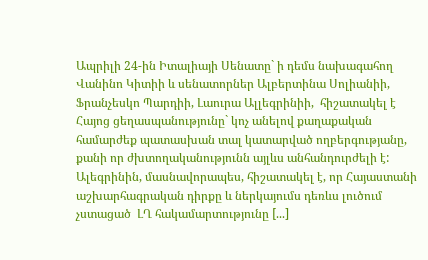Ապրիլի 24-ին Իտալիայի Սենատը` ի դեմս նախագահող Վանինո Կիտիի և սենատորներ Ալբերտինա Սոլիանիի, Ֆրանչեսկո Պարդիի, Լաուրա Ալլեգրինիի,  հիշատակել է Հայոց ցեղասպանությունը` կոչ անելով քաղաքական համարժեք պատասխան տալ կատարված ողբերգությանը, քանի որ ժխտողականությունն այլևս անհանդուրժելի է: Ալեգրինին, մասնավորապես, հիշատակել է, որ Հայաստանի աշխարհագրական դիրքը և ներկայումս դեռևս լուծում չստացած  ԼՂ հակամարտությունը [...]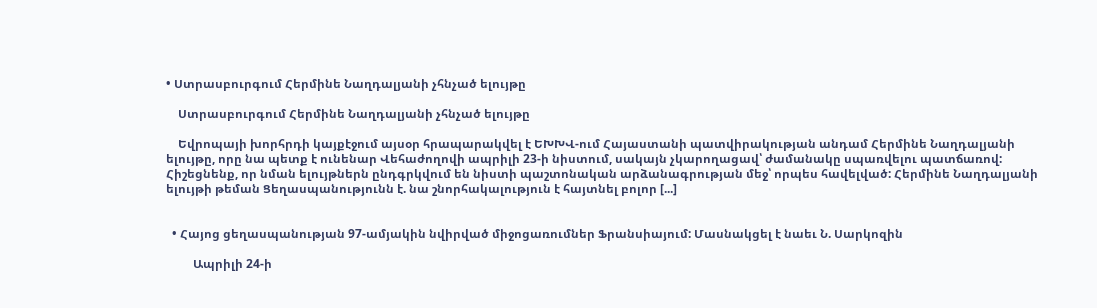• Ստրասբուրգում Հերմինե Նաղդալյանի չհնչած ելույթը

    Ստրասբուրգում Հերմինե Նաղդալյանի չհնչած ելույթը

    Եվրոպայի խորհրդի կայքէջում այսօր հրապարակվել է ԵԽԽՎ-ում Հայաստանի պատվիրակության անդամ Հերմինե Նաղդալյանի ելույթը, որը նա պետք է ունենար Վեհաժողովի ապրիլի 23-ի նիստում, սակայն չկարողացավ՝ ժամանակը սպառվելու պատճառով: Հիշեցնենք, որ նման ելույթներն ընդգրկվում են նիստի պաշտոնական արձանագրության մեջ՝ որպես հավելված: Հերմինե Նաղդալյանի ելույթի թեման Ցեղասպանությունն է. նա շնորհակալություն է հայտնել բոլոր [...]


  • Հայոց ցեղասպանության 97-ամյակին նվիրված միջոցառումներ Ֆրանսիայում: Մասնակցել է նաեւ Ն. Սարկոզին

         Ապրիլի 24-ի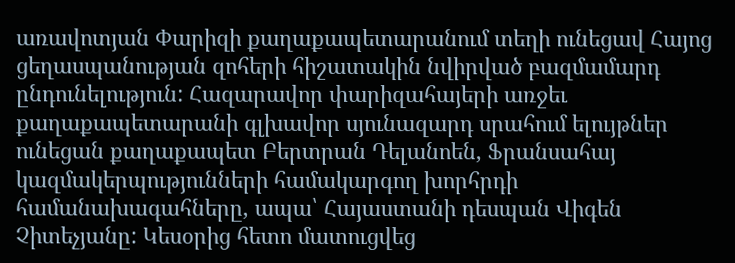առավոտյան Փարիզի քաղաքապետարանում տեղի ունեցավ Հայոց ցեղասպանության զոհերի հիշատակին նվիրված բազմամարդ ընդունելություն: Հազարավոր փարիզահայերի առջեւ քաղաքապետարանի գլխավոր սյունազարդ սրահում ելույթներ ունեցան քաղաքապետ Բերտրան Դելանոեն, Ֆրանսահայ կազմակերպությունների համակարգող խորհրդի համանախագահները, ապա՝ Հայաստանի դեսպան Վիգեն Չիտեչյանը: Կեսօրից հետո մատուցվեց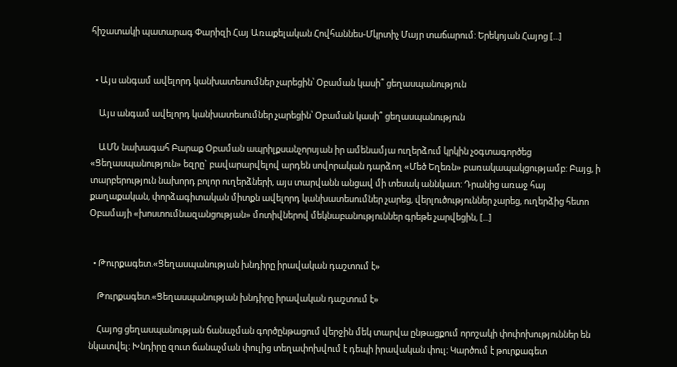հիշատակի պատարագ Փարիզի Հայ Առաքելական Հովհաննես-Մկրտիչ Մայր տաճարում: Երեկոյան Հայոց [...]


  • Այս անգամ ավելորդ կանխատեսումներ չարեցին՝ Օբաման կասի՞ ցեղասպանություն

    Այս անգամ ավելորդ կանխատեսումներ չարեցին՝ Օբաման կասի՞ ցեղասպանություն

    ԱՄՆ նախագահ Բարաք Օբաման ապրիլքսանչորսյան իր ամենամյա ուղերձում կրկին չօգտագործեց «Ցեղասպանություն» եզրը` բավարարվելով արդեն սովորական դարձող «Մեծ Եղեռն» բառակապակցությամբ: Բայց, ի տարբերություն նախորդ բոլոր ուղերձների, այս տարվանն անցավ մի տեսակ աննկատ: Դրանից առաջ հայ քաղաքական, փորձագիտական միտքն ավելորդ կանխատեսումներ չարեց, վերլուծություններ չարեց, ուղերձից հետո Օբամայի «խոստումնազանցության» մոտիվներով մեկնաբանություններ գրեթե չարվեցին, [...]


  • Թուրքագետ.«Ցեղասպանության խնդիրը իրավական դաշտում է»

    Թուրքագետ.«Ցեղասպանության խնդիրը իրավական դաշտում է»

    Հայոց ցեղասպանության ճանաչման գործընթացում վերջին մեկ տարվա ընթացքում որոշակի փոփոխություններ են նկատվել։ Խնդիրը զուտ ճանաչման փուլից տեղափոխվում է դեպի իրավական փուլ։ Կարծում է թուրքագետ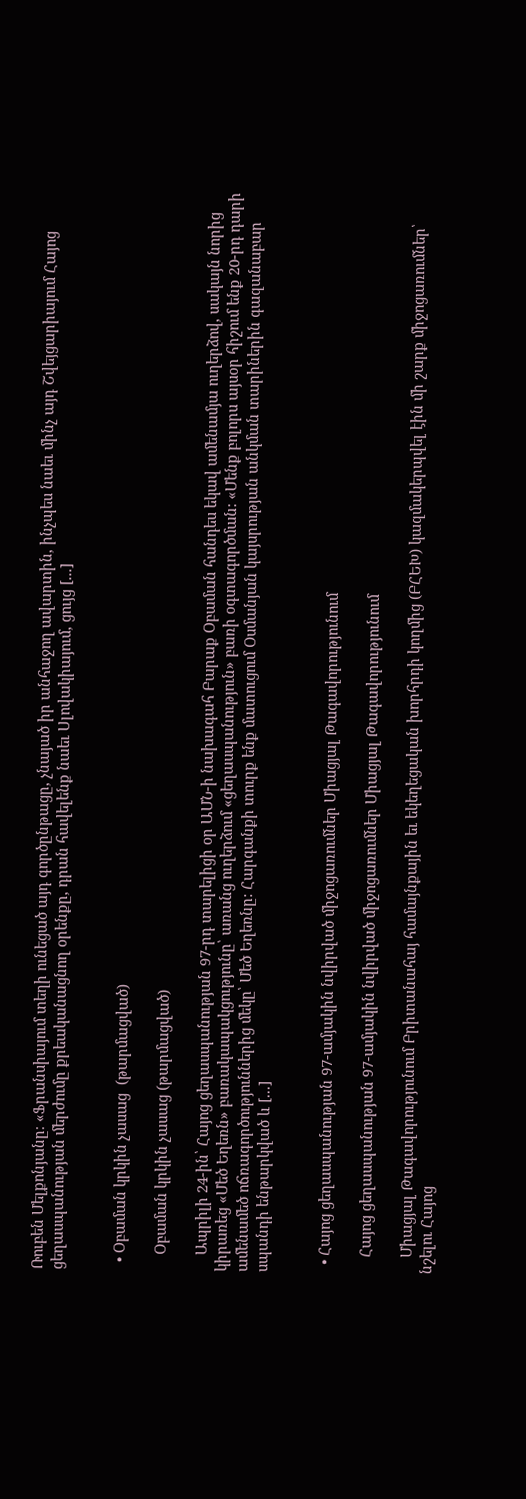Ռուբեն Մելքոնյանը։ «Ֆրանսիայում տեղի ունեցած այդ գործընթացը, չնայած իր անհաջող ավարտին, ինչպես նաեւ մինչ այդ Շվեյցարիայում Հայոց ցեղասպանության մերժումը քրեականացնող օրենքը, դրան հավելենք նաեւ Սլովակիայում, ցույց [...]


  • Օբաման կրկին չասաց  (թարմացված)

    Օբաման կրկին չասաց (թարմացված)

    Ապրիլի 24-ին՝ Հայոց ցեղասպանության 97-րդ տարելիցի օր ԱՄՆ-ի նախագահ Բարաք Օբաման հանդես եկավ ամենամյա ուղերձով, սակայն նորից կիրառեց «Մեծ Եղեռն» բառակապակցությունը՝ առանց ուղերձում «ցեղասպանություն» բառի օգտագործման: «Մենք բոլորս այսօր հիշում ենք 20-րդ դարի ամենամեծ ոճռագործություններից մեկը՝ Մեծ Եղեռնը: Հարգանքի տուրք ենք մատուցում Օսմանյան կայսրության անկման տարիներին գազանաբար սպանդի ենթարկված և [...]


  • Հայոց ցեղասպանության 97-ամյակին նվիրված միջոցառումներ Միացյալ Թագավորությունում

    Հայոց ցեղասպանության 97-ամյակին նվիրված միջոցառումներ Միացյալ Թագավորությունում

    Միացյալ Թագավորությունում Բրիտանահայ համայնքային եւ եկեղեցական խորհրդի կողմից (ԲՀԵԽ) կազմակերպվել էին մի շարք միջոցառումներ՝ նշելու Հայոց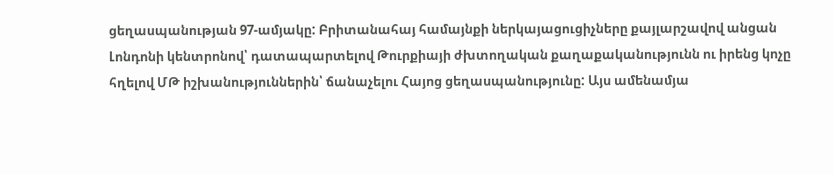ցեղասպանության 97-ամյակը: Բրիտանահայ համայնքի ներկայացուցիչները քայլարշավով անցան Լոնդոնի կենտրոնով՝ դատապարտելով Թուրքիայի ժխտողական քաղաքականությունն ու իրենց կոչը հղելով ՄԹ իշխանություններին՝ ճանաչելու Հայոց ցեղասպանությունը: Այս ամենամյա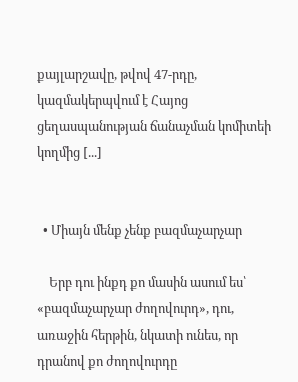քայլարշավը, թվով 47-րդը, կազմակերպվում է Հայոց ցեղասպանության ճանաչման կոմիտեի կողմից [...]


  • Միայն մենք չենք բազմաչարչար

    Երբ դու ինքդ քո մասին ասում ես՝ «բազմաչարչար ժողովուրդ», դու, առաջին հերթին, նկատի ունես, որ դրանով քո ժողովուրդը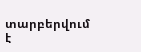տարբերվում է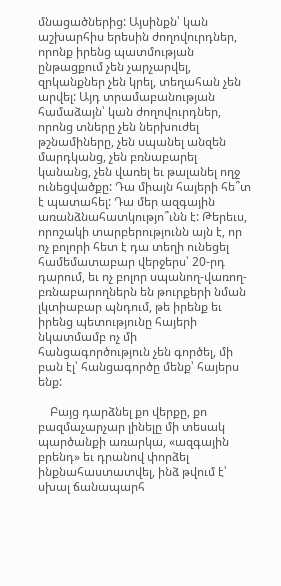մնացածներից: Այսինքն՝ կան աշխարհիս երեսին ժողովուրդներ, որոնք իրենց պատմության ընթացքում չեն չարչարվել, զրկանքներ չեն կրել, տեղահան չեն արվել: Այդ տրամաբանության համաձայն՝ կան ժողովուրդներ, որոնց տները չեն ներխուժել թշնամիները, չեն սպանել անզեն մարդկանց, չեն բռնաբարել կանանց, չեն վառել եւ թալանել ողջ ունեցվածքը: Դա միայն հայերի հե՞տ է պատահել: Դա մեր ազգային առանձնահատկությո՞ւնն է: Թերեւս, որոշակի տարբերությունն այն է, որ ոչ բոլորի հետ է դա տեղի ունեցել համեմատաբար վերջերս՝ 20-րդ դարում, եւ ոչ բոլոր սպանող-վառող-բռնաբարողներն են թուրքերի նման լկտիաբար պնդում, թե իրենք եւ իրենց պետությունը հայերի նկատմամբ ոչ մի հանցագործություն չեն գործել, մի բան էլ՝ հանցագործը մենք՝ հայերս ենք:

    Բայց դարձնել քո վերքը, քո բազմաչարչար լինելը մի տեսակ պարծանքի առարկա, «ազգային բրենդ» եւ դրանով փորձել ինքնահաստատվել, ինձ թվում է՝ սխալ ճանապարհ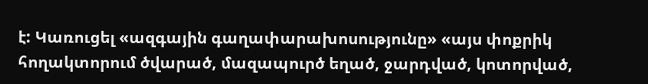է: Կառուցել «ազգային գաղափարախոսությունը» «այս փոքրիկ հողակտորում ծվարած, մազապուրծ եղած, ջարդված, կոտորված,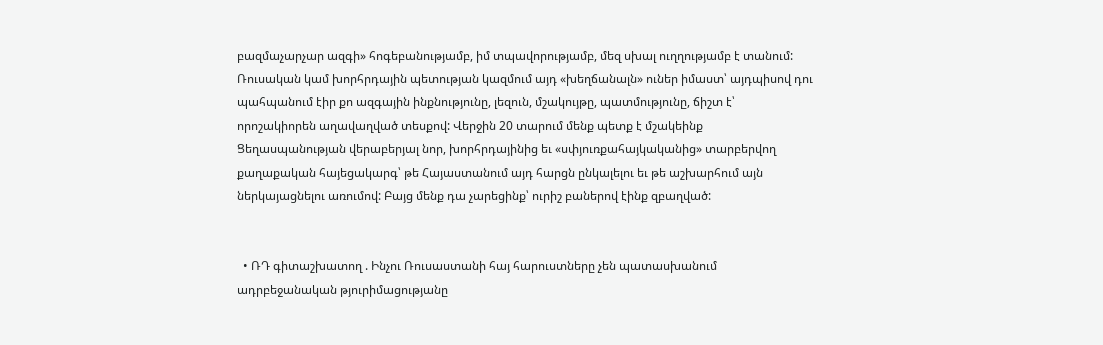բազմաչարչար ազգի» հոգեբանությամբ, իմ տպավորությամբ, մեզ սխալ ուղղությամբ է տանում: Ռուսական կամ խորհրդային պետության կազմում այդ «խեղճանալն» ուներ իմաստ՝ այդպիսով դու պահպանում էիր քո ազգային ինքնությունը, լեզուն, մշակույթը, պատմությունը, ճիշտ է՝ որոշակիորեն աղավաղված տեսքով: Վերջին 20 տարում մենք պետք է մշակեինք Ցեղասպանության վերաբերյալ նոր, խորհրդայինից եւ «սփյուռքահայկականից» տարբերվող քաղաքական հայեցակարգ՝ թե Հայաստանում այդ հարցն ընկալելու եւ թե աշխարհում այն ներկայացնելու առումով: Բայց մենք դա չարեցինք՝ ուրիշ բաներով էինք զբաղված:


  • ՌԴ գիտաշխատող . Ինչու Ռուսաստանի հայ հարուստները չեն պատասխանում ադրբեջանական թյուրիմացությանը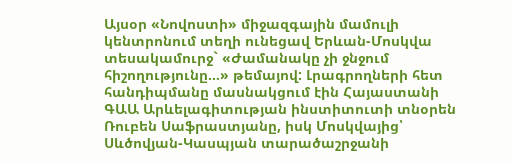Այսօր «Նովոստի» միջազգային մամուլի կենտրոնում տեղի ունեցավ Երևան-Մոսկվա տեսակամուրջ` «Ժամանակը չի ջնջում հիշողությունը…» թեմայով: Լրագրողների հետ հանդիպմանը մասնակցում էին Հայաստանի ԳԱԱ Արևելագիտության ինստիտուտի տնօրեն Ռուբեն Սաֆրաստյանը, իսկ Մոսկվայից՝ Սևծովյան-Կասպյան տարածաշրջանի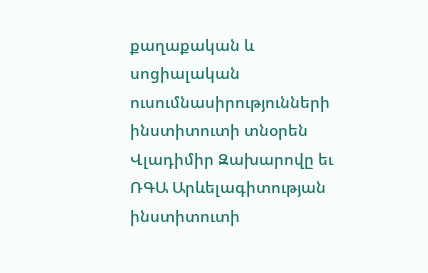քաղաքական և սոցիալական ուսումնասիրությունների ինստիտուտի տնօրեն Վլադիմիր Զախարովը եւ ՌԳԱ Արևելագիտության ինստիտուտի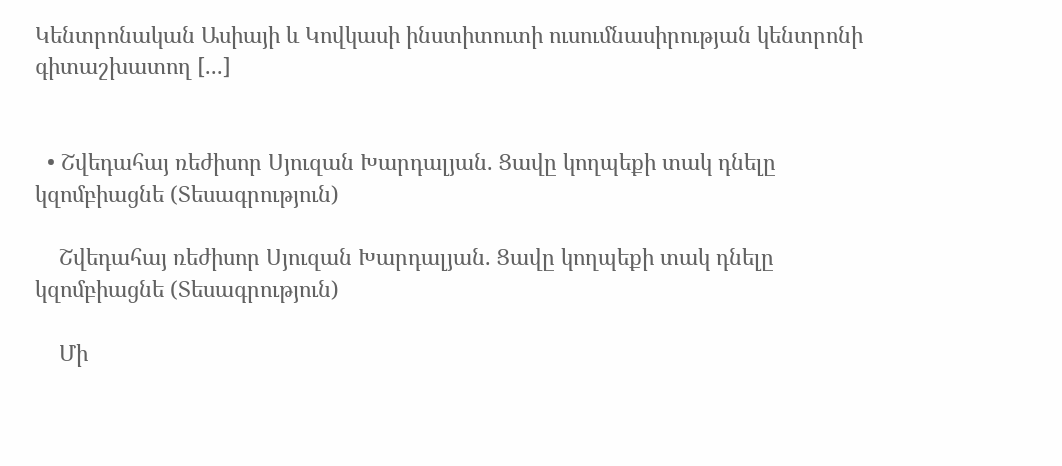Կենտրոնական Ասիայի և Կովկասի ինստիտուտի ուսումնասիրության կենտրոնի գիտաշխատող [...]


  • Շվեդահայ ռեժիսոր Սյուզան Խարդալյան. Ցավը կողպեքի տակ դնելը կզոմբիացնե (Տեսագրություն)

    Շվեդահայ ռեժիսոր Սյուզան Խարդալյան. Ցավը կողպեքի տակ դնելը կզոմբիացնե (Տեսագրություն)

    Մի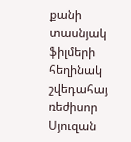քանի տասնյակ ֆիլմերի հեղինակ շվեդահայ ռեժիսոր Սյուզան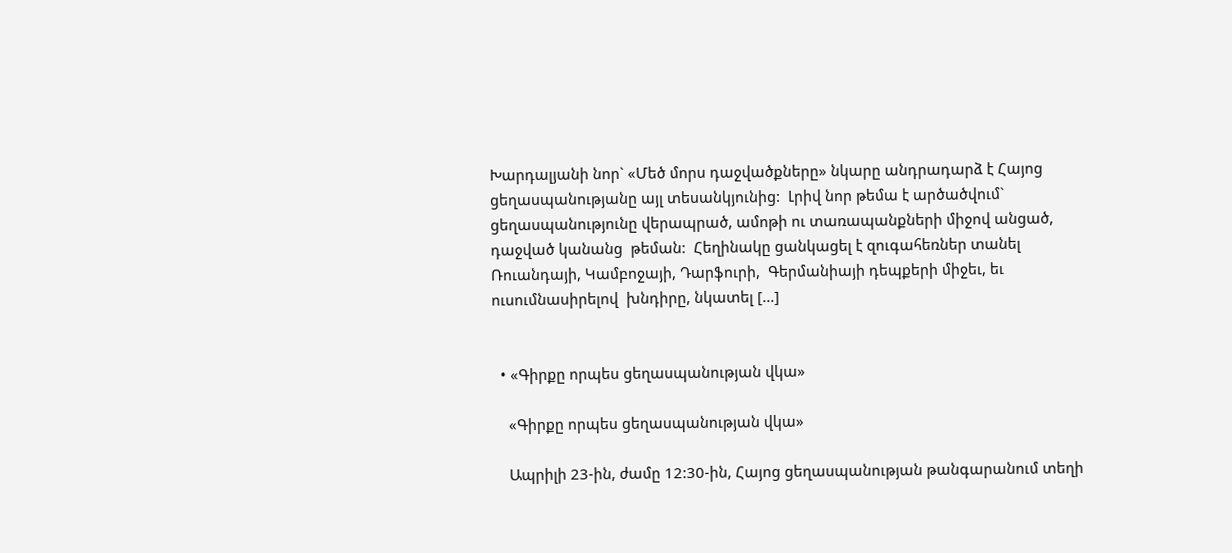Խարդալյանի նոր` «Մեծ մորս դաջվածքները» նկարը անդրադարձ է Հայոց ցեղասպանությանը այլ տեսանկյունից:  Լրիվ նոր թեմա է արծածվում` ցեղասպանությունը վերապրած, ամոթի ու տառապանքների միջով անցած, դաջված կանանց  թեման:  Հեղինակը ցանկացել է զուգահեռներ տանել Ռուանդայի, Կամբոջայի, Դարֆուրի,  Գերմանիայի դեպքերի միջեւ, եւ ուսումնասիրելով  խնդիրը, նկատել [...]


  • «Գիրքը որպես ցեղասպանության վկա»

    «Գիրքը որպես ցեղասպանության վկա»

    Ապրիլի 23-ին, ժամը 12:30-ին, Հայոց ցեղասպանության թանգարանում տեղի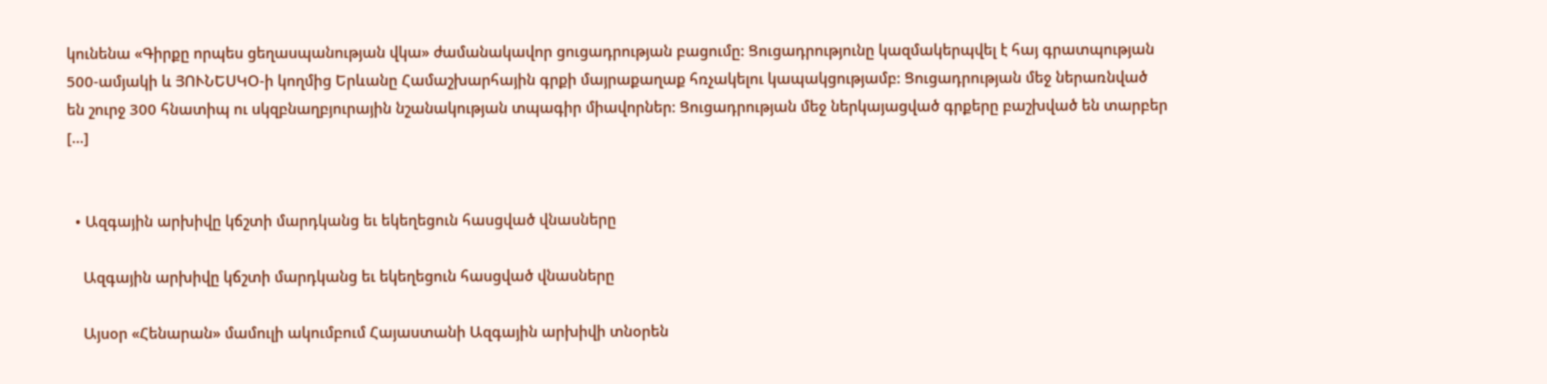կունենա «Գիրքը որպես ցեղասպանության վկա» ժամանակավոր ցուցադրության բացումը: Ցուցադրությունը կազմակերպվել է հայ գրատպության 500-ամյակի և ՅՈՒՆԵՍԿՕ-ի կողմից Երևանը Համաշխարհային գրքի մայրաքաղաք հռչակելու կապակցությամբ: Ցուցադրության մեջ ներառնված են շուրջ 300 հնատիպ ու սկզբնաղբյուրային նշանակության տպագիր միավորներ: Ցուցադրության մեջ ներկայացված գրքերը բաշխված են տարբեր [...]


  • Ազգային արխիվը կճշտի մարդկանց եւ եկեղեցուն հասցված վնասները

    Ազգային արխիվը կճշտի մարդկանց եւ եկեղեցուն հասցված վնասները

    Այսօր «Հենարան» մամուլի ակումբում Հայաստանի Ազգային արխիվի տնօրեն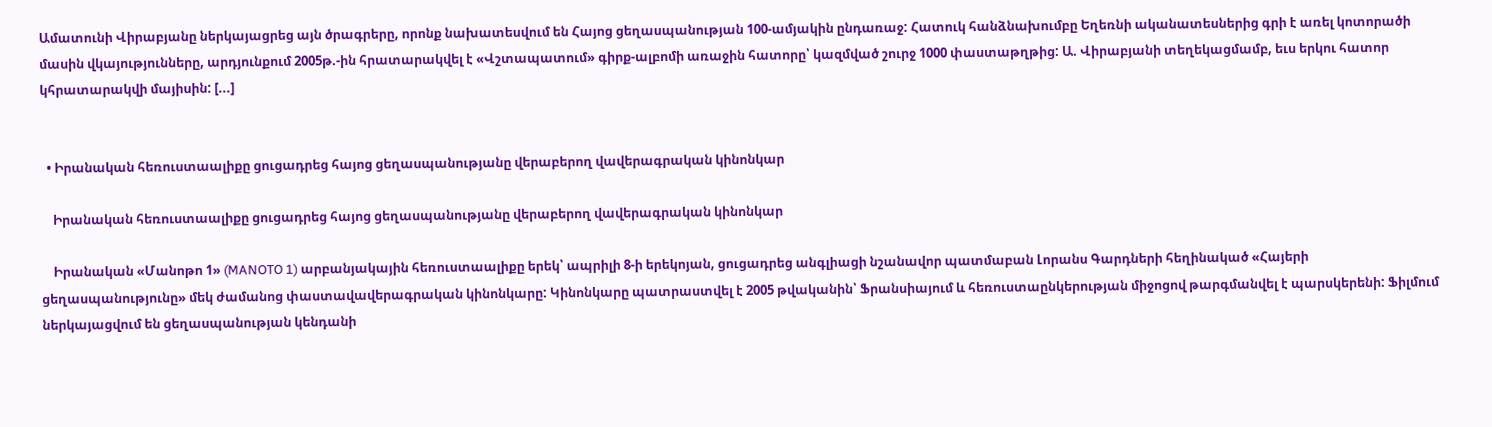Ամատունի Վիրաբյանը ներկայացրեց այն ծրագրերը, որոնք նախատեսվում են Հայոց ցեղասպանության 100-ամյակին ընդառաջ: Հատուկ հանձնախումբը Եղեռնի ականատեսներից գրի է առել կոտորածի մասին վկայությունները, արդյունքում 2005թ.-ին հրատարակվել է «Վշտապատում» գիրք-ալբոմի առաջին հատորը՝ կազմված շուրջ 1000 փաստաթղթից: Ա. Վիրաբյանի տեղեկացմամբ, եւս երկու հատոր կհրատարակվի մայիսին: [...]


  • Իրանական հեռուստաալիքը ցուցադրեց հայոց ցեղասպանությանը վերաբերող վավերագրական կինոնկար

    Իրանական հեռուստաալիքը ցուցադրեց հայոց ցեղասպանությանը վերաբերող վավերագրական կինոնկար

    Իրանական «Մանոթո 1» (MANOTO 1) արբանյակային հեռուստաալիքը երեկ՝ ապրիլի 8-ի երեկոյան, ցուցադրեց անգլիացի նշանավոր պատմաբան Լորանս Գարդների հեղինակած «Հայերի ցեղասպանությունը» մեկ ժամանոց փաստավավերագրական կինոնկարը: Կինոնկարը պատրաստվել է 2005 թվականին՝ Ֆրանսիայում և հեռուստաընկերության միջոցով թարգմանվել է պարսկերենի: Ֆիլմում ներկայացվում են ցեղասպանության կենդանի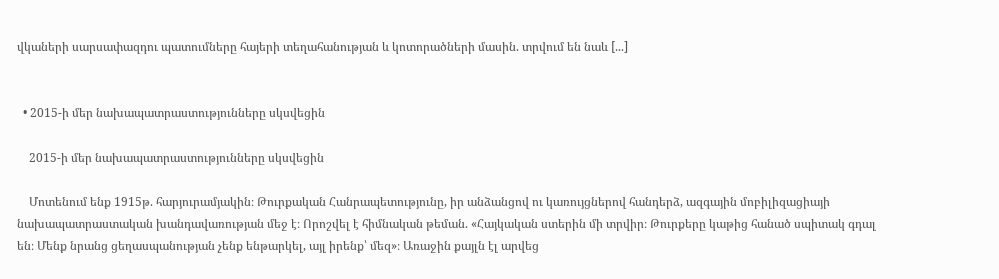վկաների սարսափազդու պատումները հայերի տեղահանության և կոտորածների մասին. տրվում են նաև [...]


  • 2015-ի մեր նախապատրաստությունները սկսվեցին

    2015-ի մեր նախապատրաստությունները սկսվեցին

    Մոտենում ենք 1915թ. հարյուրամյակին։ Թուրքական Հանրապետությունը, իր անձանցով ու կառույցներով հանդերձ, ազգային մոբիլիզացիայի նախապատրաստական խանդավառության մեջ է։ Որոշվել է հիմնական թեման. «Հայկական ստերին մի տրվիր։ Թուրքերը կաթից հանած սպիտակ գդալ են։ Մենք նրանց ցեղասպանության չենք ենթարկել, այլ իրենք՝ մեզ»։ Առաջին քայլն էլ արվեց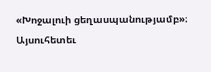«Խոջալուի ցեղասպանությամբ»։ Այսուհետեւ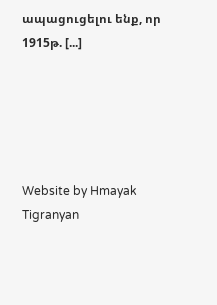ապացուցելու ենք, որ 1915թ. [...]





Website by Hmayak Tigranyan